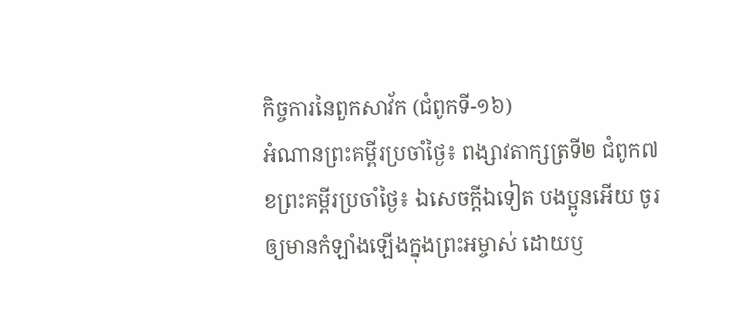កិច្ចការនៃពួកសាវ័ក (ជំពូកទី-១៦)
អំណានព្រះគម្ពីរប្រចាំថ្ងៃ៖ ពង្សាវតាក្សត្រទី២ ជំពូក៧
ខព្រះគម្ពីរប្រចាំថ្ងៃ៖ ឯសេចក្តីឯទៀត បងប្អូនអើយ ចូរឲ្យមានកំឡាំងឡើងក្នុងព្រះអម្ចាស់ ដោយឫ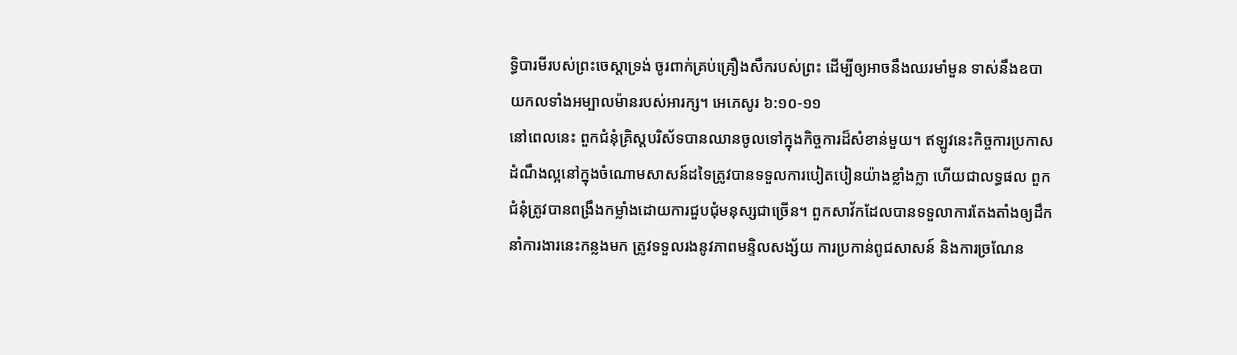ទ្ធិបារមីរបស់ព្រះចេស្តាទ្រង់ ចូរពាក់គ្រប់គ្រឿងសឹករបស់ព្រះ ដើម្បីឲ្យអាចនឹងឈរមាំមួន ទាស់នឹងឧបាយកលទាំងអម្បាលម៉ានរបស់អារក្ស។ អេភេសូរ ៦:១០-១១
នៅពេលនេះ ពួកជំនុំគ្រិស្តបរិស័ទបានឈានចូលទៅក្នុងកិច្ចការដ៏សំខាន់មួយ។ ឥឡូវនេះកិច្ចការប្រកាសដំណឹងល្អនៅក្នុងចំណោមសាសន៍ដទៃត្រូវបានទទួលការបៀតបៀនយ៉ាងខ្លាំងក្លា ហើយជាលទ្ធផល ពួកជំនុំត្រូវបានពង្រឹងកម្លាំងដោយការជួបជុំមនុស្សជាច្រើន។ ពួកសាវ័កដែលបានទទួលាការតែងតាំងឲ្យដឹកនាំការងារនេះកន្លងមក ត្រូវទទួលរងនូវភាពមន្ទិលសង្ស័យ ការប្រកាន់ពូជសាសន៍ និងការច្រណែន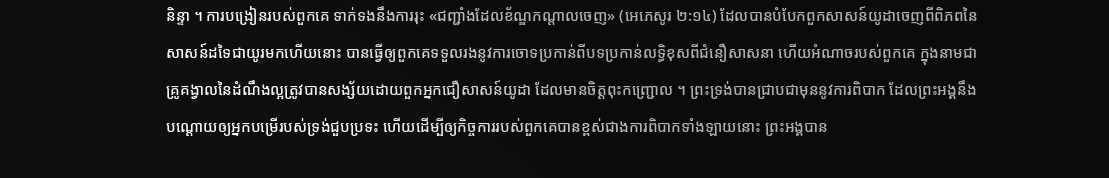និន្ទា ។ ការបង្រៀនរបស់ពួកគេ ទាក់ទងនឹងការរុះ «ជញ្ជាំងដែលខ័ណ្ឌកណ្តាលចេញ» (អេភេសូរ ២:១៤) ដែលបានបំបែកពួកសាសន៍យូដាចេញពីពិភពនៃសាសន៍ដទៃជាយូរមកហើយនោះ បានធ្វើឲ្យពួកគេទទួលរងនូវការចោទប្រកាន់ពីបទប្រកាន់លទ្ធិខុសពីជំនឿសាសនា ហើយអំណាចរបស់ពួកគេ ក្នុងនាមជាគ្រូគង្វាលនៃដំណឹងល្អត្រូវបានសង្ស័យដោយពួកអ្នកជឿសាសន៍យូដា ដែលមានចិត្តពុះកញ្រ្ជោល ។ ព្រះទ្រង់បានជ្រាបជាមុននូវការពិបាក ដែលព្រះអង្គនឹងបណ្តោយឲ្យអ្នកបម្រើរបស់ទ្រង់ជួបប្រទះ ហើយដើម្បីឲ្យកិច្ចការរបស់ពួកគេបានខ្ពស់ជាងការពិបាកទាំងឡាយនោះ ព្រះអង្គបាន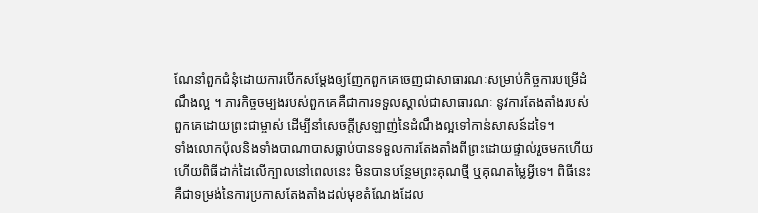ណែនាំពួកជំនុំដោយការបើកសម្តែងឲ្យញែកពួកគេចេញជាសាធារណៈសម្រាប់កិច្ចការបម្រើដំណឹងល្អ ។ ភារកិច្ចចម្បងរបស់ពួកគេគឺជាការទទួលស្គាល់ជាសាធារណៈ នូវការតែងតាំងរបស់ពួកគេដោយព្រះជាម្ចាស់ ដើម្បីនាំសេចក្តីស្រឡាញ់នៃដំណឹងល្អទៅកាន់សាសន៍ដទៃ។
ទាំងលោកប៉ុលនិងទាំងបាណាបាសធ្លាប់បានទទួលការតែងតាំងពីព្រះដោយផ្ទាល់រួចមកហើយ ហើយពិធីដាក់ដៃលើក្បាលនៅពេលនេះ មិនបានបន្ថែមព្រះគុណថ្មី ឬគុណតម្លៃអ្វីទេ។ ពិធីនេះគឺជាទម្រង់នៃការប្រកាសតែងតាំងដល់មុខតំណែងដែល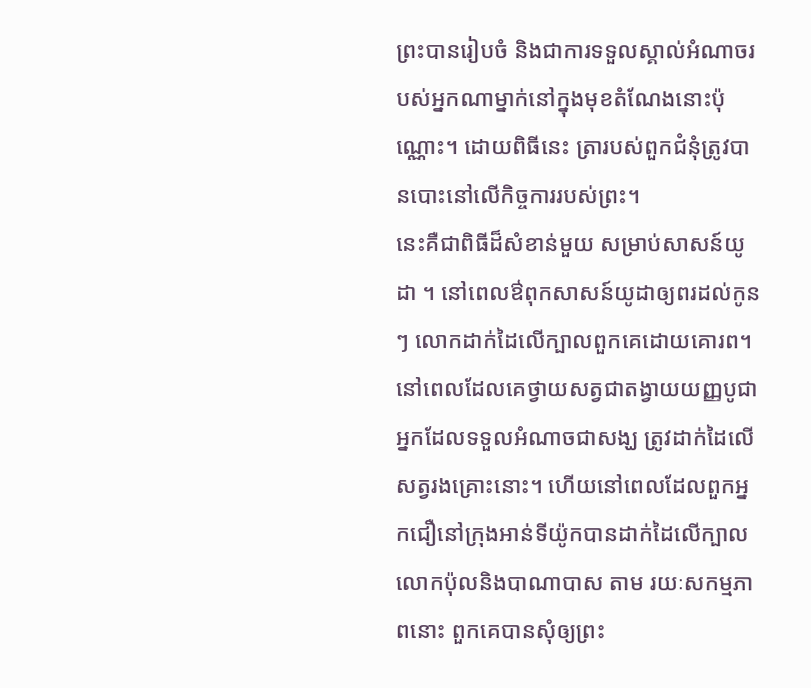ព្រះបានរៀបចំ និងជាការទទួលស្គាល់អំណាចរបស់អ្នកណាម្នាក់នៅក្នុងមុខតំណែងនោះប៉ុណ្ណោះ។ ដោយពិធីនេះ ត្រារបស់ពួកជំនុំត្រូវបានបោះនៅលើកិច្ចការរបស់ព្រះ។
នេះគឺជាពិធីដ៏សំខាន់មួយ សម្រាប់សាសន៍យូដា ។ នៅពេលឳពុកសាសន៍យូដាឲ្យពរដល់កូនៗ លោកដាក់ដៃលើក្បាលពួកគេដោយគោរព។ នៅពេលដែលគេថ្វាយសត្វជាតង្វាយយញ្ញបូជា អ្នកដែលទទួលអំណាចជាសង្ឃ ត្រូវដាក់ដៃលើសត្វរងគ្រោះនោះ។ ហើយនៅពេលដែលពួកអ្នកជឿនៅក្រុងអាន់ទីយ៉ូកបានដាក់ដៃលើក្បាលលោកប៉ុលនិងបាណាបាស តាម រយៈសកម្មភាពនោះ ពួកគេបានសុំឲ្យព្រះ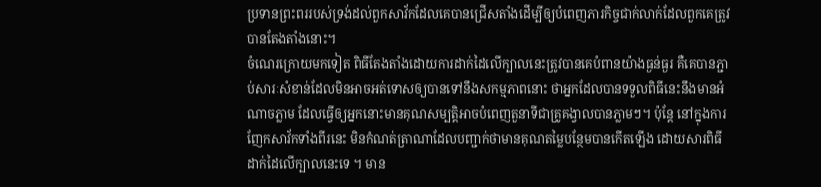ប្រទានព្រះពររបស់ទ្រង់ដល់ពួកសាវ័កដែលគេបានជ្រើសតាំងដើម្បីឲ្យបំពេញភារកិច្ចជាក់លាក់ដែលពួកគេត្រូវបានតែងតាំងនោះ។
ចំណេរក្រោយមកទៀត ពិធីតែងតាំងដោយការដាក់ដៃលើក្បាលនេះត្រូវបានគេបំពានយ៉ាងធ្ងន់ធ្ងរ គឺគេបានភ្ជាប់សារៈសំខាន់ដែលមិនអាចអត់ទោសឲ្យបានទៅនឹងសកម្មភាពនោះ ថាអ្នកដែលបានទទួលពិធីនេះនឹងមានអំណាចភ្លាម ដែលធ្វើឲ្យអ្នកនោះមានគុណសម្បត្តិអាចបំពេញតួនាទីជាគ្រូគង្វាលបានភ្លាមៗ។ ប៉ុន្តែ នៅក្នុងការញែកសាវ័កទាំងពីរនេះ មិនកំណត់ត្រាណាដែលបញ្ជាក់ថាមានគុណតម្លៃបន្ថែមបានកើតឡើង ដោយសារពិធីដាក់ដៃលើក្បាលនេះទេ ។ មាន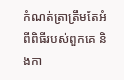កំណត់ត្រាត្រឹមតែអំពីពិធីរបស់ពួកគេ និងកា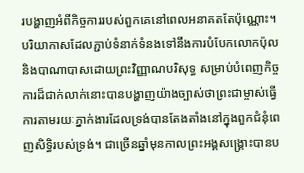របង្ហាញអំពីកិច្ចការរបស់ពួកគេនៅពេលអនាគតតែប៉ុណ្ណោះ។
បរិយាកាសដែលភ្ជាប់ទំនាក់ទំនងទៅនឹងការបំបែកលោកប៉ុលនិងបាណាបាសដោយព្រះវិញ្ញាណបរិសុទ្ធ សម្រាប់បំពេញកិច្ចការដ៏ជាក់លាក់នោះបានបង្ហាញយ៉ាងច្បាស់ថាព្រះជាម្ចាស់ធ្វើការតាមរយៈភ្នាក់ងារដែលទ្រង់បានតែងតាំងនៅក្នុងពួកជំនុំពេញសិទ្ធិរបស់ទ្រង់។ ជាច្រើនឆ្នាំមុនកាលព្រះអង្គសង្រ្គោះបានប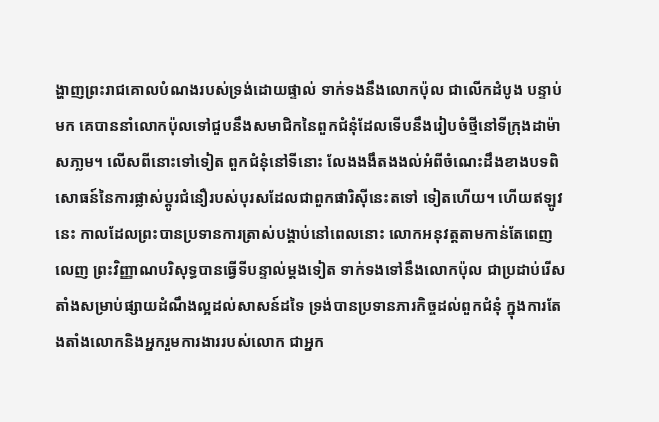ង្ហាញព្រះរាជគោលបំណងរបស់ទ្រង់ដោយផ្ទាល់ ទាក់ទងនឹងលោកប៉ុល ជាលើកដំបូង បន្ទាប់មក គេបាននាំលោកប៉ុលទៅជួបនឹងសមាជិកនៃពួកជំនុំដែលទើបនឹងរៀបចំថ្មីនៅទីក្រុងដាម៉ាសភា្លម។ លើសពីនោះទៅទៀត ពួកជំនុំនៅទីនោះ លែងងងឹតងងល់អំពីចំណេះដឹងខាងបទពិសោធន៍នៃការផ្លាស់ប្តូរជំនឿរបស់បុរសដែលជាពួកផារិស៊ីនេះតទៅ ទៀតហើយ។ ហើយឥឡូវនេះ កាលដែលព្រះបានប្រទានការត្រាស់បង្គាប់នៅពេលនោះ លោកអនុវត្តតាមកាន់តែពេញលេញ ព្រះវិញ្ញាណបរិសុទ្ធបានធ្វើទីបន្ទាល់ម្តងទៀត ទាក់ទងទៅនឹងលោកប៉ុល ជាប្រដាប់រើសតាំងសម្រាប់ផ្សាយដំណឹងល្អដល់សាសន៍ដទៃ ទ្រង់បានប្រទានភារកិច្ចដល់ពួកជំនុំ ក្នុងការតែងតាំងលោកនិងអ្នករួមការងាររបស់លោក ជាអ្នក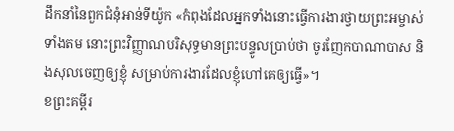ដឹកនាំនៃពួកជំនុំអាន់ទីយ៉ូក «កំពុងដែលអ្នកទាំងនោះធ្វើការងារថ្វាយព្រះអម្ចាស់ទាំងតម នោះព្រះវិញ្ញាណបរិសុទ្ធមានព្រះបន្ទូលប្រាប់ថា ចូរញែកបាណាបាស និងសុលចេញឲ្យខ្ញុំ សម្រាប់ការងារដែលខ្ញុំហៅគេឲ្យធ្វើ»។
ខព្រះគម្ពីរ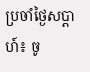ប្រចាំថ្ងៃសប្តាហ៍៖ ចូ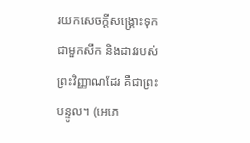រយកសេចក្តីសង្គ្រោះទុកជាមួកសឹក និងដាវរបស់ព្រះវិញ្ញាណដែរ គឺជាព្រះបន្ទូល។ (អេភេ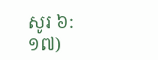សូរ ៦:១៧)